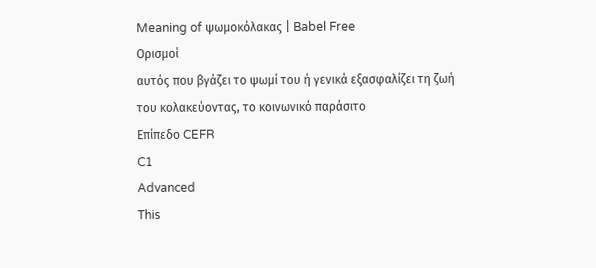Meaning of ψωμοκόλακας | Babel Free
Ορισμοί
αυτός που βγάζει το ψωμί του ή γενικά εξασφαλίζει τη ζωή του κολακεύοντας, το κοινωνικό παράσιτο
Επίπεδο CEFR
C1
Advanced
This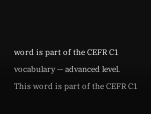word is part of the CEFR C1 vocabulary — advanced level.
This word is part of the CEFR C1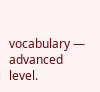vocabulary — advanced level.